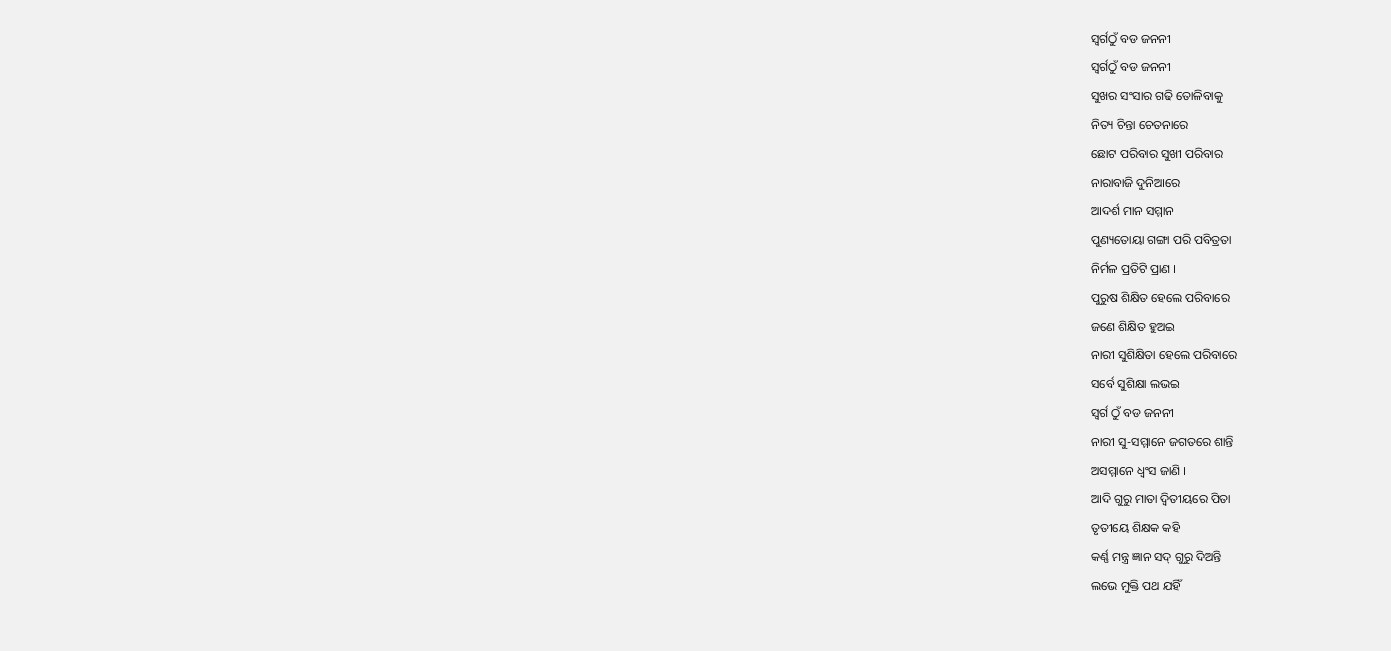ସ୍ବର୍ଗଠୁଁ ବଡ ଜନନୀ
ସ୍ବର୍ଗଠୁଁ ବଡ ଜନନୀ
ସୁଖର ସଂସାର ଗଢି ତୋଳିବାକୁ
ନିତ୍ୟ ଚିନ୍ତା ଚେତନାରେ
ଛୋଟ ପରିବାର ସୁଖୀ ପରିବାର
ନାରାବାଜି ଦୁନିଆରେ
ଆଦର୍ଶ ମାନ ସମ୍ମାନ
ପୁଣ୍ୟତୋୟା ଗଙ୍ଗା ପରି ପବିତ୍ରତା
ନିର୍ମଳ ପ୍ରତିଟି ପ୍ରାଣ ।
ପୁରୁଷ ଶିକ୍ଷିତ ହେଲେ ପରିବାରେ
ଜଣେ ଶିକ୍ଷିତ ହୁଅଇ
ନାରୀ ସୁଶିକ୍ଷିତା ହେଲେ ପରିବାରେ
ସର୍ବେ ସୁଶିକ୍ଷା ଲଭଇ
ସ୍ବର୍ଗ ଠୁଁ ବଡ ଜନନୀ
ନାରୀ ସୁ-ସମ୍ମାନେ ଜଗତରେ ଶାନ୍ତି
ଅସମ୍ମାନେ ଧ୍ବଂସ ଜାଣି ।
ଆଦି ଗୁରୁ ମାତା ଦ୍ବିତୀୟରେ ପିତା
ତୃତୀୟେ ଶିକ୍ଷକ କହି
କର୍ଣ୍ଣ ମନ୍ତ୍ର ଜ୍ଞାନ ସଦ୍ ଗୁରୁ ଦିଅନ୍ତି
ଲଭେ ମୁକ୍ତି ପଥ ଯହିଁ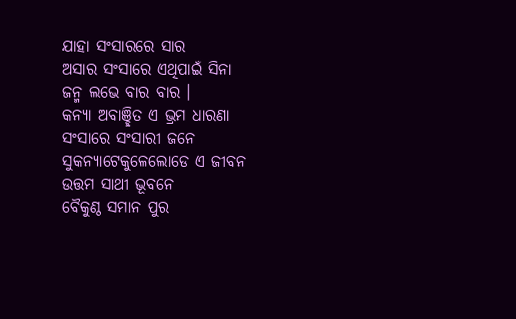ଯାହା ସଂସାରରେ ସାର
ଅସାର ସଂସାରେ ଏଥିପାଇଁ ସିନା
ଜନ୍ମ ଲଭେ ବାର ବାର ।
କନ୍ୟା ଅବାଞ୍ଛିତ ଏ ଭ୍ରମ ଧାରଣା
ସଂସାରେ ସଂସାରୀ ଜନେ
ସୁକନ୍ଯାଟେକୁଳେଲୋଡେ ଏ ଜୀବନ
ଉତ୍ତମ ସାଥୀ ଭୂବନେ
ବୈକୁଣ୍ଠ ସମାନ ପୁର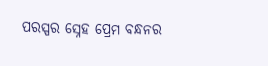ପରସ୍ପର ସ୍ନେହ ପ୍ରେମ ବନ୍ଧନର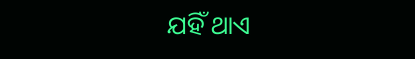ଯହିଁ ଥାଏ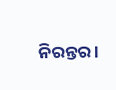ନିରନ୍ତର ।